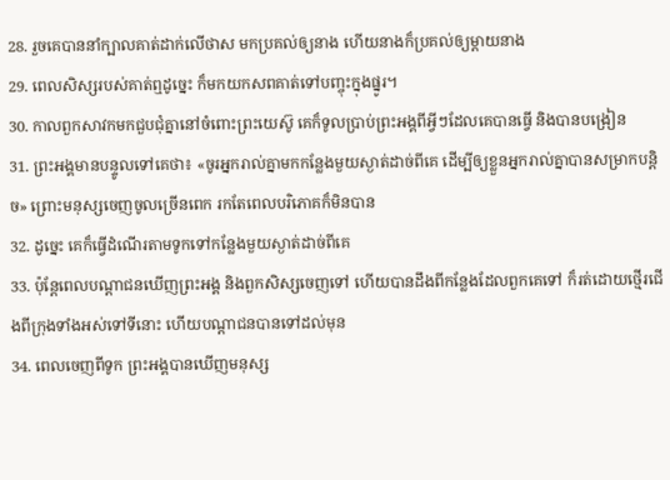28. រួចគេបាននាំក្បាលគាត់ដាក់លើថាស មកប្រគល់ឲ្យនាង ហើយនាងក៏ប្រគល់ឲ្យម្ដាយនាង
29. ពេលសិស្សរបស់គាត់ឮដូច្នេះ ក៏មកយកសពគាត់ទៅបញ្ចុះក្នុងផ្នូរ។
30. កាលពួកសាវកមកជួបជុំគ្នានៅចំពោះព្រះយេស៊ូ គេក៏ទូលប្រាប់ព្រះអង្គពីអ្វីៗដែលគេបានធ្វើ និងបានបង្រៀន
31. ព្រះអង្គមានបន្ទូលទៅគេថា៖ «ចូរអ្នករាល់គ្នាមកកន្លែងមួយស្ងាត់ដាច់ពីគេ ដើម្បីឲ្យខ្លួនអ្នករាល់គ្នាបានសម្រាកបន្ដិច» ព្រោះមនុស្សចេញចូលច្រើនពេក រកតែពេលបរិភោគក៏មិនបាន
32. ដូច្នេះ គេក៏ធ្វើដំណើរតាមទូកទៅកន្លែងមួយស្ងាត់ដាច់ពីគេ
33. ប៉ុន្ដែពេលបណ្ដាជនឃើញព្រះអង្គ និងពួកសិស្សចេញទៅ ហើយបានដឹងពីកន្លែងដែលពួកគេទៅ ក៏រត់ដោយថ្មើរជើងពីក្រុងទាំងអស់ទៅទីនោះ ហើយបណ្ដាជនបានទៅដល់មុន
34. ពេលចេញពីទូក ព្រះអង្គបានឃើញមនុស្ស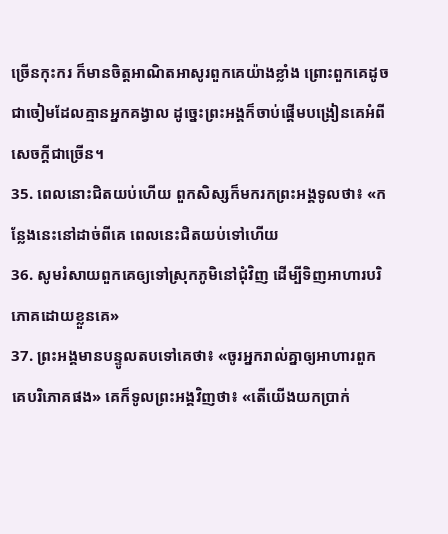ច្រើនកុះករ ក៏មានចិត្ដអាណិតអាសូរពួកគេយ៉ាងខ្លាំង ព្រោះពួកគេដូចជាចៀមដែលគ្មានអ្នកគង្វាល ដូច្នេះព្រះអង្គក៏ចាប់ផ្ដើមបង្រៀនគេអំពីសេចក្ដីជាច្រើន។
35. ពេលនោះជិតយប់ហើយ ពួកសិស្សក៏មករកព្រះអង្គទូលថា៖ «កន្លែងនេះនៅដាច់ពីគេ ពេលនេះជិតយប់ទៅហើយ
36. សូមរំសាយពួកគេឲ្យទៅស្រុកភូមិនៅជុំវិញ ដើម្បីទិញអាហារបរិភោគដោយខ្លួនគេ»
37. ព្រះអង្គមានបន្ទូលតបទៅគេថា៖ «ចូរអ្នករាល់គ្នាឲ្យអាហារពួកគេបរិភោគផង» គេក៏ទូលព្រះអង្គវិញថា៖ «តើយើងយកប្រាក់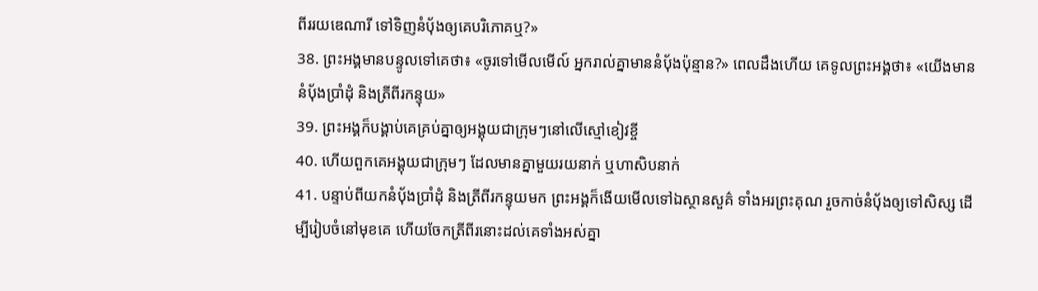ពីររយឌេណារី ទៅទិញនំប៉័ងឲ្យគេបរិភោគឬ?»
38. ព្រះអង្គមានបន្ទូលទៅគេថា៖ «ចូរទៅមើលមើល៍ អ្នករាល់គ្នាមាននំប៉័ងប៉ុន្មាន?» ពេលដឹងហើយ គេទូលព្រះអង្គថា៖ «យើងមាននំប៉័ងប្រាំដុំ និងត្រីពីរកន្ទុយ»
39. ព្រះអង្គក៏បង្គាប់គេគ្រប់គ្នាឲ្យអង្គុយជាក្រុមៗនៅលើស្មៅខៀវខ្ចី
40. ហើយពួកគេអង្គុយជាក្រុមៗ ដែលមានគ្នាមួយរយនាក់ ឬហាសិបនាក់
41. បន្ទាប់ពីយកនំប៉័ងប្រាំដុំ និងត្រីពីរកន្ទុយមក ព្រះអង្គក៏ងើយមើលទៅឯស្ថានសួគ៌ ទាំងអរព្រះគុណ រួចកាច់នំប៉័ងឲ្យទៅសិស្ស ដើម្បីរៀបចំនៅមុខគេ ហើយចែកត្រីពីរនោះដល់គេទាំងអស់គ្នា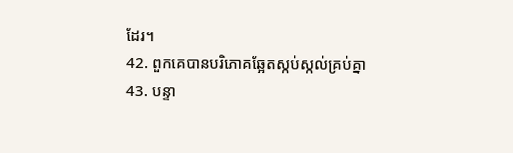ដែរ។
42. ពួកគេបានបរិភោគឆ្អែតស្កប់ស្កល់គ្រប់គ្នា
43. បន្ទា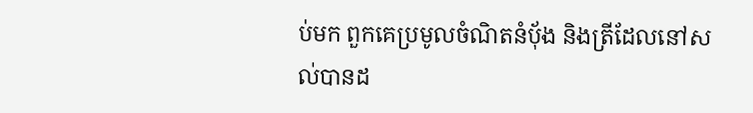ប់មក ពួកគេប្រមូលចំណិតនំបុ័ង និងត្រីដែលនៅសល់បានដ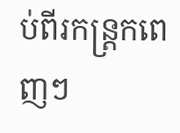ប់ពីរកន្ដ្រកពេញៗ